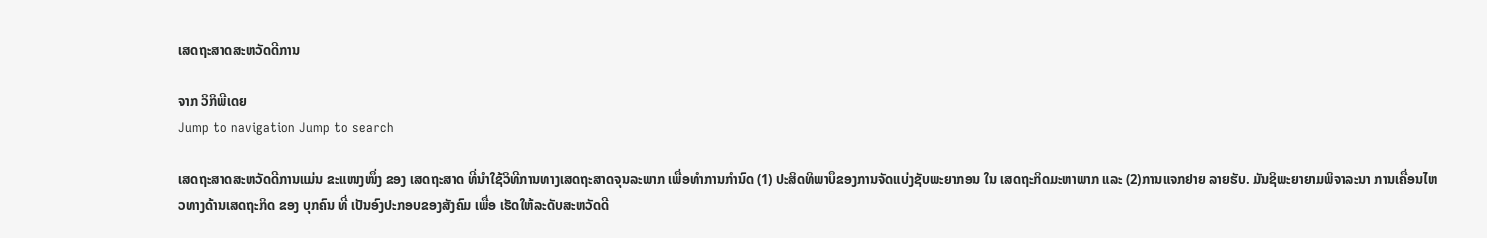ເສດຖະສາດສະຫວັດດີການ

ຈາກ ວິກິພີເດຍ
Jump to navigation Jump to search

ເສດຖະສາດສະຫວັດດີການແມ່ນ ຂະແໜງໜຶ່ງ ຂອງ ເສດຖະສາດ ທີ່ນຳໃຊ້ວິທີການທາງເສດຖະສາດຈຸນລະພາກ ເພື່ອທຳການກຳນົດ (1) ປະສິດທິພາບຶຂອງການຈັດແບ່ງຊັບພະຍາກອນ ໃນ ເສດຖະກິດມະຫາພາກ ແລະ (2)ການແຈກຢາຍ ລາຍຮັບ. ມັນຊິພະຍາຍາມພິຈາລະນາ ການເຄື່ອນໄຫວທາງດ້ານເສດຖະກິດ ຂອງ ບຸກຄົນ ທີ່ ເປັນອົງປະກອບຂອງສັງຄົມ ເພື່ອ ເຮັດໃຫ້ລະດັບສະຫວັດດີ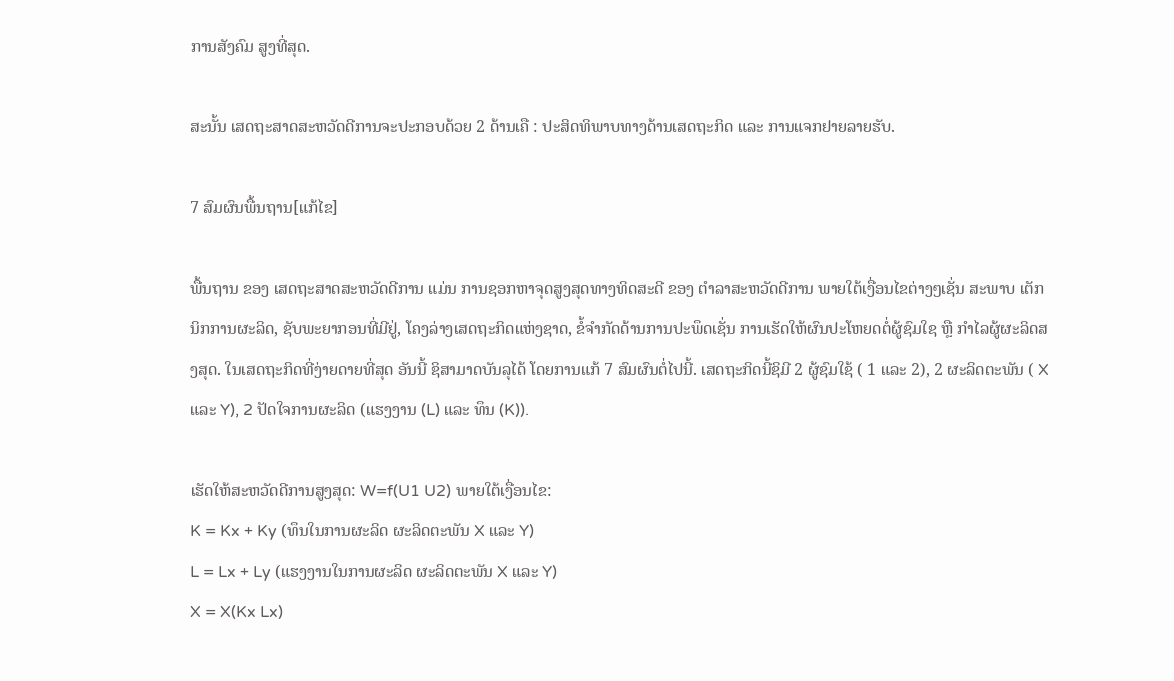ການສັງຄົມ ສູງທີ່ສຸດ.

ສະນັ້ນ ເສດຖະສາດສະຫວັດດີການຈະປະກອບດ້ວຍ 2 ດ້ານເຄື : ປະສິດທິພາບທາງດ້ານເສດຖະກິດ ແລະ ການແຈກຢາຍລາຍຮັບ.

7 ສົມຜົນພື້ນຖານ[ແກ້ໄຂ]

ພື້ນຖານ ຂອງ ເສດຖະສາດສະຫວັດດີການ ແມ່ນ ການຊອກຫາຈຸດສູງສຸດທາງທິດສະດີ ຂອງ ຕຳລາສະຫວັດດີການ ພາຍໃຕ້ເງື່ອນໄຂຕ່າງໆເຊັ່ນ ສະພາບ ເຕັກນິກການຜະລິດ, ຊັບພະຍາກອນທີ່ມີຢູ່, ໂຄງລ່າງເສດຖະກິດແຫ່ງຊາດ, ຂໍ້ຈຳກັດດ້ານການປະພຶດເຊັ່ນ ການເຮັດໃຫ້ຜົນປະໂຫຍດຕໍ່ຜູ້ຊົມໃຊ ຫຼື ກຳໄລຜູ້ຜະລິດສງສຸດ. ໃນເສດຖະກິດທີ່ງ່າຍດາຍທີ່ສຸດ ອັນນີ້ ຊິສາມາດບັນລຸໄດ້ ໂດຍການແກ້ 7 ສົມຜົນຕໍ່ໄປນີ້. ເສດຖະກິດນີ້ຊິມີ 2 ຜູ້ຊົມໃຊ້ ( 1 ແລະ 2), 2 ຜະລິດຕະພັນ ( X ແລະ Y), 2 ປັດໃຈການຜະລິດ (ແຮງງານ (L) ແລະ ທຶນ (K)).

ເຮັດໃຫ້ສະຫວັດດີການສູງສຸດ: W=f(U1 U2) ພາຍໃຕ້ເງື່ອນໄຂ:
K = Kx + Ky (ທຶນໃນການຜະລິດ ຜະລິດຕະພັນ X ແລະ Y)
L = Lx + Ly (ແຮງງານໃນການຜະລິດ ຜະລິດຕະພັນ X ແລະ Y)
X = X(Kx Lx)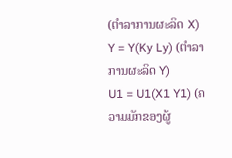(ຕຳລາການຜະລິດ X)
Y = Y(Ky Ly) (ຕຳລາການຜະລິດ Y)
U1 = U1(X1 Y1) (ຄວາມມັກຂອງຜູ້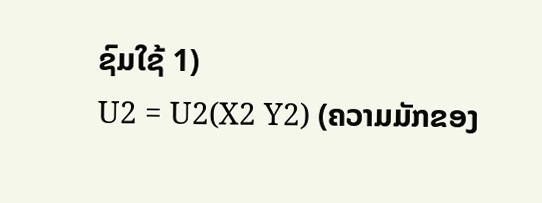ຊົມໃຊ້ 1)
U2 = U2(X2 Y2) (ຄວາມມັກຂອງ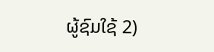ຜູ້ຊົມໃຊ້ 2)